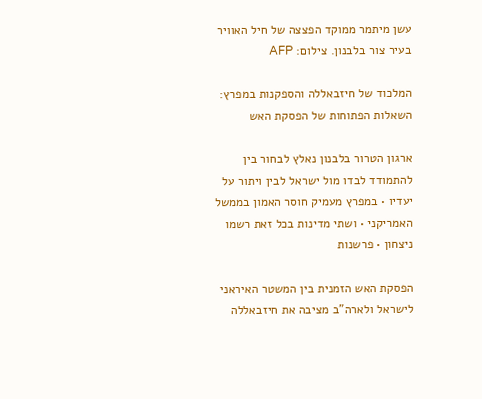עשן מיתמר ממוקד הפצצה של חיל האוויר בעיר צור בלבנון. צילום: AFP

המלכוד של חיזבאללה והספקנות במפרץ: השאלות הפתוחות של הפסקת האש

ארגון הטרור בלבנון נאלץ לבחור בין להתמודד לבדו מול ישראל לבין ויתור על יעדיו • במפרץ מעמיק חוסר האמון בממשל האמריקני • ושתי מדינות בכל זאת רשמו ניצחון • פרשנות

הפסקת האש הזמנית בין המשטר האיראני לישראל ולארה"ב מציבה את חיזבאללה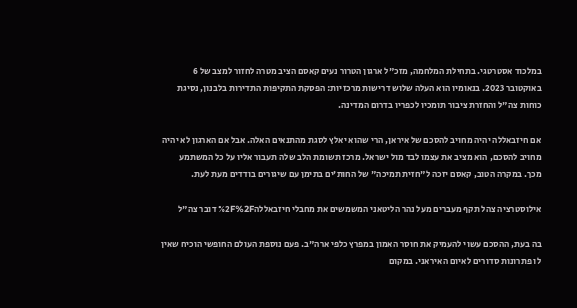במלכוד אסטרטגי. בתחילת המלחמה, מזכ"ל ארגון הטרור נעים קאסם הציב מטרה לחזור למצב של 6 באוקטובר 2023. בנאומיו הוא העלה שלוש דרישות מרכזיות: הפסקת התקיפות התדירות בלבנון, נסיגת כוחות צה"ל והחזרת ציבור תומכיו לכפריו בדרום המדינה.

אם חיזבאללה יהיה מחויב להסכם של איראן, הרי שהוא יאלץ לסגת מהתנאים האלה. אבל אם הארגון לא יהיה מחויב להסכם, הוא מציב את עצמו לבד מול ישראל. מרכז תשומת הלב שלה תעבור אליו על כל המשתמע מכך. במקרה הטוב, קאסם יזכה ל"חזית תמיכה" של החות'ים בתימן עם שיגורים בודדים מעת לעת.

אילוסטרציה צהל תקף מעברים מעל נהר הליטאני המשמשים את מחבלי חיזבאללה%2F%2F דובר צה"ל

בה בעת, ההסכם עשוי להעמיק את חוסר האמון במפרץ כלפי ארה"ב. פעם נוספת העולם החופשי הוכיח שאין לו פתרונות סדורים לאיום האיראני. במקום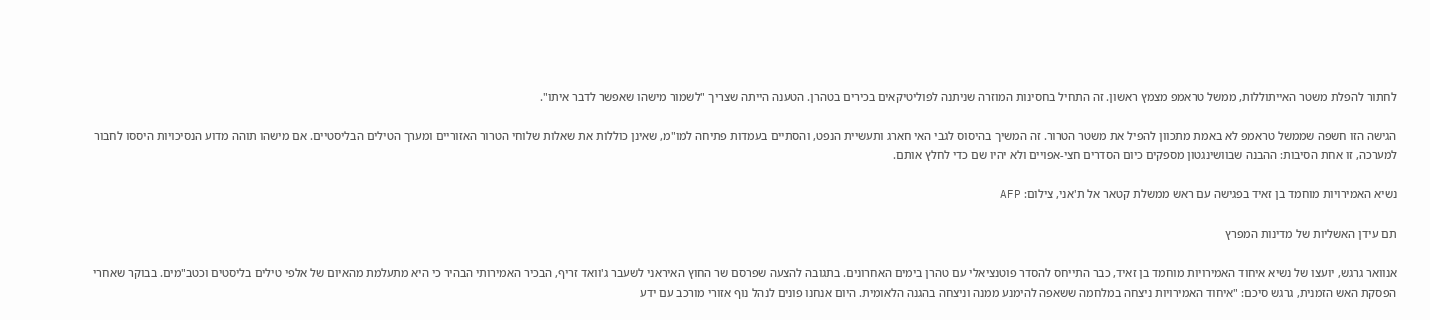לחתור להפלת משטר האייתוללות, ממשל טראמפ מצמץ ראשון. זה התחיל בחסינות המוזרה שניתנה לפוליטיקאים בכירים בטהרן. הטענה הייתה שצריך "לשמור מישהו שאפשר לדבר איתו".

הגישה הזו חשפה שממשל טראמפ לא באמת מתכוון להפיל את משטר הטרור. זה המשיך בהיסוס לגבי האי חארג ותעשיית הנפט, והסתיים בעמדות פתיחה למו"מ, שאינן כוללות את שאלות שלוחי הטרור האזוריים ומערך הטילים הבליסטיים. אם מישהו תוהה מדוע הנסיכויות היססו לחבור למערכה, זו אחת הסיבות: ההבנה שבוושינגטון מספקים כיום הסדרים חצי-אפויים ולא יהיו שם כדי לחלץ אותם.

נשיא האמירויות מוחמד בן זאיד בפגישה עם ראש ממשלת קטאר אל ת'אני, צילום: AFP

תם עידן האשליות של מדינות המפרץ

אנוואר גרגש, יועצו של נשיא איחוד האמירויות מוחמד בן זאיד, כבר התייחס להסדר פוטנציאלי עם טהרן בימים האחרונים. בתגובה להצעה שפרסם שר החוץ האיראני לשעבר ג'וואד זריף, הבכיר האמירותי הבהיר כי היא מתעלמת מהאיום של אלפי טילים בליסטים וכטב"מים. בבוקר שאחרי הפסקת האש הזמנית, גרגש סיכם: "איחוד האמירויות ניצחה במלחמה ששאפה להימנע ממנה וניצחה בהגנה הלאומית. היום אנחנו פונים לנהל נוף אזורי מורכב עם ידע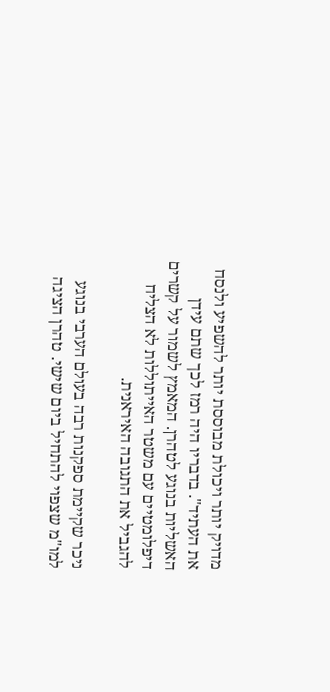מדויק יותר ויכולת מבוססת יותר להשפיע ולנסח את העתיד". בדבריו היה רמז לכך שתם עידן האשליות בנוגע לטהרן. המאמץ לשמור על קשרים דיפלומטיים עם משטר האייתוללות לא הצליח להגביל את התגובה האיראנית.

ניכר שקיימת ספקנות רבה בעולם הערבי בנוגע למו"מ שצפוי להתחיל ביום שישי. טהרן הציגה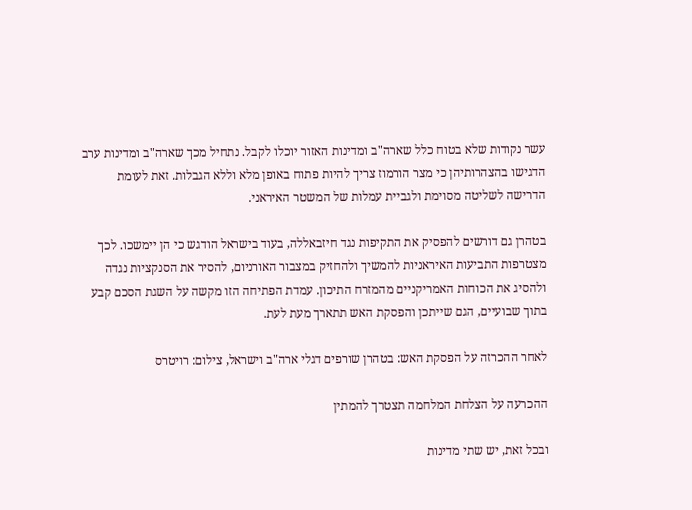עשר נקודות שלא בטוח כלל שארה"ב ומדינות האזור יוכלו לקבל. נתחיל מכך שארה"ב ומדינות ערב הדגישו בהצהרותיהן כי מצר הורמוז צריך להיות פתוח באופן מלא וללא הגבלות. זאת לעומת הדרישה לשליטה מסוימת ולגביית עמלות של המשטר האיראני.

בטהרן גם דורשים להפסיק את התקיפות נגד חיזבאללה, בעוד בישראל הודגש כי הן יימשכו. לכך מצטרפות התביעות האיראניות להמשיך ולהחזיק במצבור האורניום, להסיר את הסנקציות נגדה ולהסיג את הכוחות האמריקניים מהמזרח התיכון. עמדת הפתיחה הזו מקשה על השגת הסכם קבע בתוך שבועיים, הגם שייתכן והפסקת האש תתארך מעת לעת.

לאחר ההכרזה על הפסקת האש: בטהרן שורפים דגלי ארה"ב וישראל, צילום: רויטרס

ההכרעה על הצלחת המלחמה תצטרך להמתין

ובכל זאת, יש שתי מדינות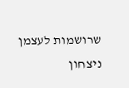שרושמות לעצמן ניצחון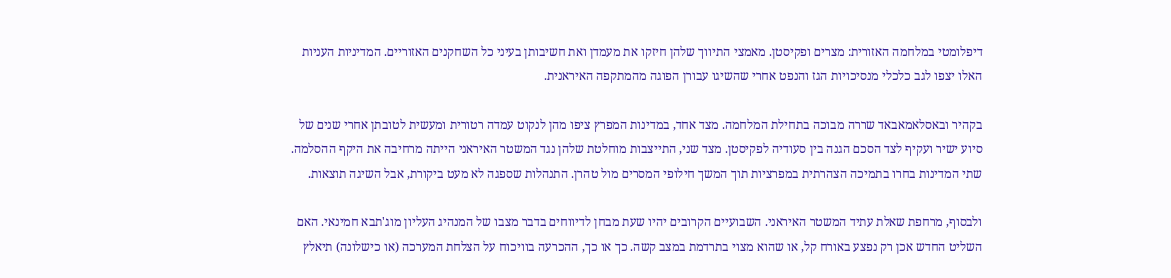דיפלומטי במלחמה האזורית: מצרים ופקיסטן. מאמצי התיווך שלהן חיזקו את מעמדן ואת חשיבותן בעיני כל השחקנים האזוריים. המדיניות העניות האלו יצפו לגב כלכלי מנסיכויות הגז והנפט אחרי שהשיגו עבורן הפוגה מהמתקפה האיראנית.

בקהיר ובאסלאמאבאד שררה מבוכה בתחילת המלחמה. מצד אחד, במדינות המפרץ ציפו מהן לנקוט עמדה רטורית ומעשית לטובתן אחרי שנים של סיוע ישיר ועקיף לצד הסכם הגנה בין סעודיה לפקיסטן. מצד שני, התייצבות מוחלטת שלהן נגד המשטר האיראני הייתה מרחיבה את היקף ההסלמה. שתי המדינות בחרו בתמיכה הצהרתית במפרציות תוך המשך חילופי המסרים מול טהרן. התנהלות שספגה לא מעט ביקורת, אבל השיגה תוצאות.

ולבסוף, מרחפת שאלת עתיד המשטר האיראני. השבועיים הקרובים יהיו שעת מבחן לדיווחים בדבר מצבו של המנהיג העליון מוג'תבא חמינאי. האם השליט החדש אכן רק נפצע באורח קל, או שהוא מצוי בתרדמת במצב קשה. כך או כך, ההכרעה בוויכוח על הצלחת המערכה (או כישלונה) תיאלץ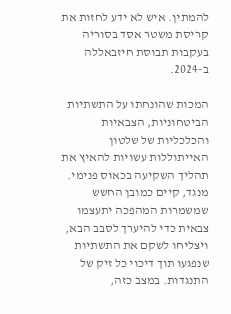להמתין. איש לא ידע לחזות את קריסת משטר אסד בסוריה בעקבות תבוסת חיזבאללה ב-2024.

המכות שהונחתו על התשתיות הביטחוניות, הצבאיות והכלכליות של שלטון האייתוללות עשויות להאיץ את תהליך השקיעה בכאוס פנימי. מנגד, קיים כמובן החשש שמשמרות המהפכה יתעצמו צבאית כדי להיערך לסבב הבא, ויצליחו לשקם את התשתיות שנפגעו תוך דיכוי כל זיק של התנגדות. במצב כזה,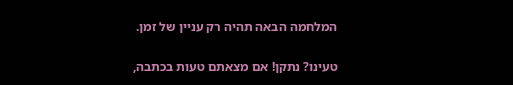המלחמה הבאה תהיה רק עניין של זמן.

טעינו? נתקן! אם מצאתם טעות בכתבה,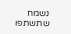נשמח שתשתפו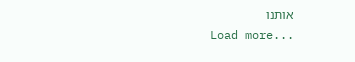אותנו
Load more...